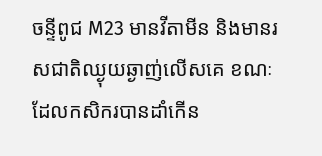ចន្ទីពូជ M23 មានវីតាមីន និងមានរសជាតិឈ្ងុយឆ្ងាញ់លើសគេ ខណៈដែលកសិករបានដាំកើន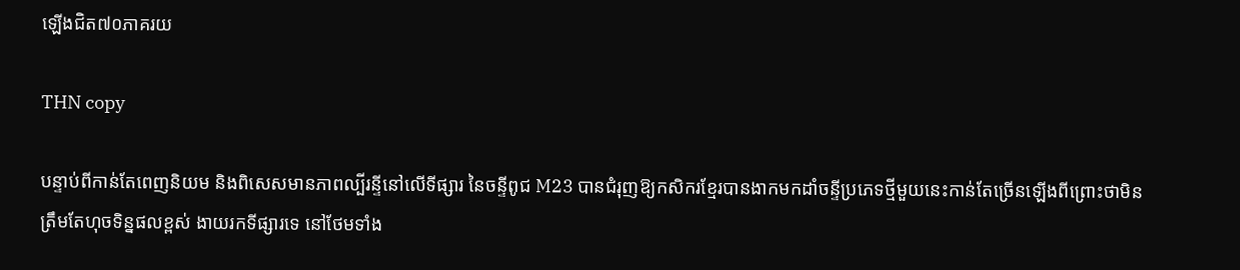ឡើងជិត៧០ភាគរយ

THN copy

បន្ទាប់ពីកាន់តែពេញនិយម និងពិសេសមានភាពល្បីរន្ទីនៅលើទីផ្សារ នៃចន្ទីពូជ M23 បានជំរុញឱ្យកសិករខ្មែរបានងាកមកដាំចន្ទីប្រភេទថ្មីមួយនេះកាន់តែច្រើនឡើងពីព្រោះថាមិនត្រឹមតែហុចទិន្នផលខ្ពស់ ងាយរកទីផ្សារទេ នៅថែមទាំង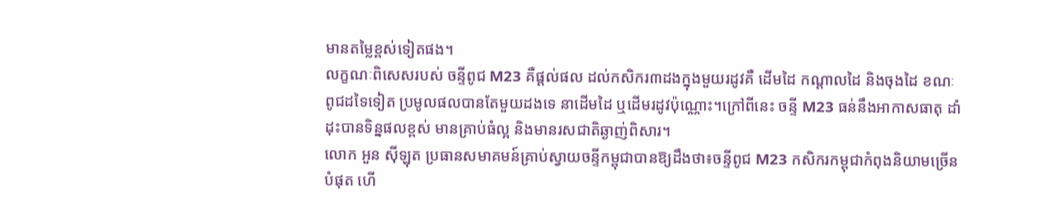មានតម្លៃខ្ពស់ទៀតផង។
លក្ខណៈពិសេសរបស់ ចន្ទីពូជ M23 គឺផ្តល់ផល ដល់កសិករ៣ដងក្នុងមួយរដូវគឺ ដើមដៃ កណ្តាលដៃ និងចុងដៃ ខណៈពូជដទៃទៀត ប្រមូលផលបានតែមួយដងទេ នាដើមដៃ ឬដើមរដូវប៉ុណ្ណោះ។ក្រៅពីនេះ ចន្ទី M23 ធន់នឹងអាកាសធាតុ ដាំដុះបានទិន្នផលខ្ពស់ មានគ្រាប់ធំល្អ និងមានរសជាតិឆ្ងាញ់ពិសារ។
លោក អួន ស៊ីឡុត ប្រធានសមាគមន៍គ្រាប់ស្វាយចន្ទីកម្ពុជាបានឱ្យដឹងថា៖ចន្ទីពូជ M23 កសិករកម្ពុជាកំពុងនិយាមច្រើនបំផុត ហើ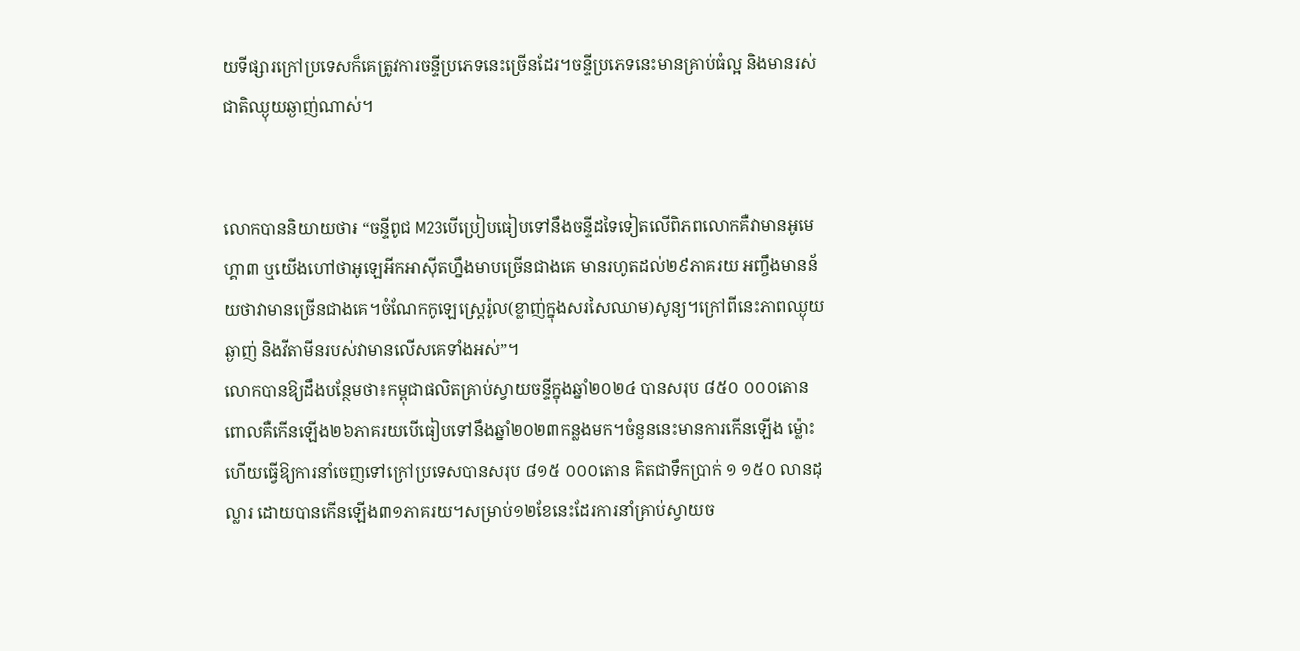យទីផ្សារក្រៅប្រទេសក៏គេត្រូវការចន្ទីប្រភេទនេះច្រើនដែរ។ចន្ទីប្រភេទនេះមានគ្រាប់ធំល្អ និងមានរស់ជាតិឈ្ងុយឆ្ងាញ់ណាស់។


លោកបាននិយាយថា៛ “ចន្ទីពូជ M23បើប្រៀបធៀបទៅនឹងចន្ទីដទៃទៀតលើពិភពលោកគឺវាមានអូមេហ្គា៣ ឬយើងហៅថាអូឡេអីកអាស៊ីតហ្នឹងមាបច្រើនជាងគេ មានរហូតដល់២៩ភាគរយ អញ្ចឹងមានន័យថាវាមានច្រើនជាងគេ។ចំណែកកូឡេស្រ្តេរ៉ូល(ខ្លាញ់ក្នុងសរសៃឈាម)សូន្យ។ក្រៅពីនេះភាពឈ្ងុយឆ្ងាញ់ និងវីតាមីនរបស់វាមានលើសគេទាំងអស់”។
លោកបានឱ្យដឹងបន្ថែមថា៖កម្ពុជាផលិតគ្រាប់ស្វាយចន្ទីក្នុងឆ្នាំ២០២៤ បានសរុប ៨៥០ ០០០តោន ពោលគឺកើនឡើង២៦ភាគរយបើធៀបទៅនឹងឆ្នាំ២០២៣កន្លងមក។ចំនួននេះមានការកើនឡើង ម្ល៉ោះហើយធ្វើឱ្យការនាំចេញទៅក្រៅប្រទេសបានសរុប ៨១៥ ០០០តោន គិតជាទឹកប្រាក់ ១ ១៥០ លានដុល្លារ ដោយបានកើនឡើង៣១ភាគរយ។សម្រាប់១២ខែនេះដែរការនាំគ្រាប់ស្វាយច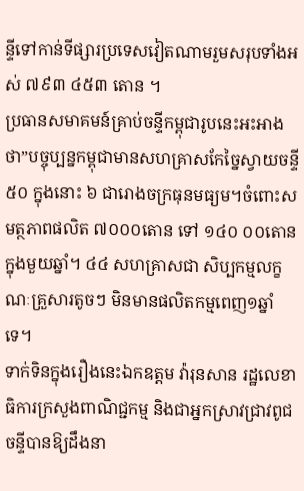ន្ទីទៅកាន់ទីផ្សារប្រទេសវៀតណាមរួមសរុបទាំងអស់ ៧៩៣ ៤៥៣ តោន ។
ប្រធានសមាគមន៍គ្រាប់ចន្ទីកម្ពុជារូបនេះអះអាងថា”បច្ចុប្បន្នកម្ពុជាមានសហគ្រាសកែច្នៃស្វាយចន្ទី ៥០ ក្នុងនោះ ៦ ជារោងចក្រធុនមធ្យម។ចំពោះសមត្ថភាពផលិត ៧០០០តោន ទៅ ១៤០ ០០តោន ក្នុងមួយឆ្នាំ។ ៤៤ សហគ្រាសជា សិប្បកម្មលក្ខណៈគ្រួសារតូចៗ មិនមានផលិតកម្មពេញ១ឆ្នាំទេ។
ទាក់ទិនក្នុងរឿងនេះឯកឧត្តម វ៉ារុនសាន រដ្ឋលេខាធិការក្រសួងពាណិជ្ជកម្ម និងជាអ្នកស្រាវជ្រាវពូជចន្ទីបានឱ្យដឹងនា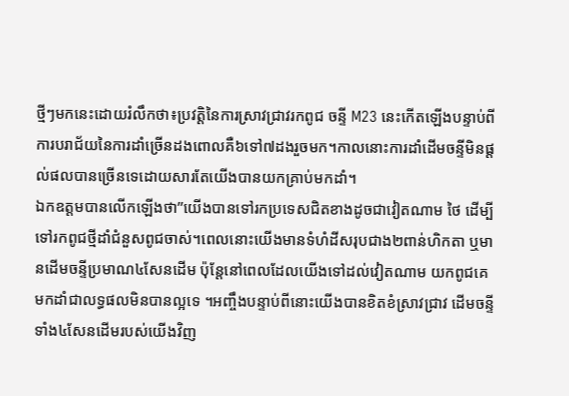ថ្មីៗមកនេះដោយរំលឹកថា៖ប្រវត្តិនៃការស្រាវជ្រាវរកពូជ ចន្ទី M23 នេះកើតឡើងបន្ទាប់ពីការបរាជ័យនៃការដាំច្រើនដងពោលគឺ៦ទៅ៧ដងរួចមក។កាលនោះការដាំដើមចន្ទីមិនផ្តល់ផលបានច្រើនទេដោយសារតែយើងបានយកគ្រាប់មកដាំ។
ឯកឧត្តមបានលើកឡើងថា”យើងបានទៅរកប្រទេសជិតខាងដូចជាវៀតណាម ថៃ ដើម្បីទៅរកពូជថ្មីដាំជំនួសពូជចាស់។ពេលនោះយើងមានទំហំដីសរុបជាង២ពាន់ហិកតា ឬមានដើមចន្ទីប្រមាណ៤សែនដើម ប៉ុន្តែនៅពេលដែលយើងទៅដល់វៀតណាម យកពូជគេមកដាំជាលទ្ធផលមិនបានល្អទេ ។អញ្ចឹងបន្ទាប់ពីនោះយើងបានខិតខំស្រាវជ្រាវ ដើមចន្ទីទាំង៤សែនដើមរបស់យើងវិញ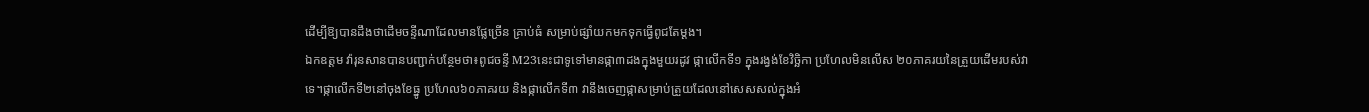ដើម្បីឱ្យបានដឹងថាដើមចន្ទីណាដែលមានផ្លែច្រើន គ្រាប់ធំ សម្រាប់ផ្សំាយកមកទុកធ្វើពូជតែម្តង។
ឯកឧត្តម វ៉ារុនសានបានបញ្ជាក់បន្ថែមថា៖ពូជចន្ទី M23នេះជាទូទៅមានផ្កា៣ដងក្នុងមួយរដូវ ផ្កាលើកទី១ ក្នុងរង្វង់ខែវិច្ឆិកា ប្រហែលមិនលើស ២០ភាគរយនៃត្រួយដើមរបស់វាទេ។ផ្កាលើកទី២នៅចុងខែធ្នូ ប្រហែល៦០ភាគរយ និងផ្កាលើកទី៣ វានឹងចេញផ្កាសម្រាប់ត្រួយដែលនៅសេសសល់ក្នុងអំ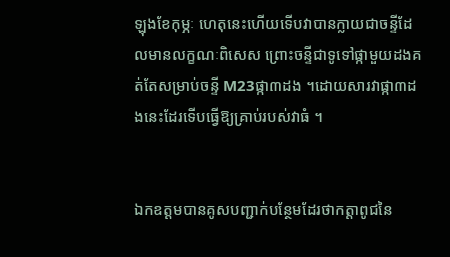ឡុងខែកុម្ភៈ ហេតុនេះហើយទើបវាបានក្លាយជាចន្ទីដែលមានលក្ខណៈពិសេស ព្រោះចន្ទីជាទូទៅផ្កាមួយដងគត់តែសម្រាប់ចន្ទី M23ផ្កា៣ដង ។ដោយសារវាផ្កា៣ដងនេះដែរទើបធ្វើឱ្យគ្រាប់របស់វាធំ ។


ឯកឧត្តមបានគូសបញ្ជាក់បន្ថែមដែរថាកត្តាពូជនៃ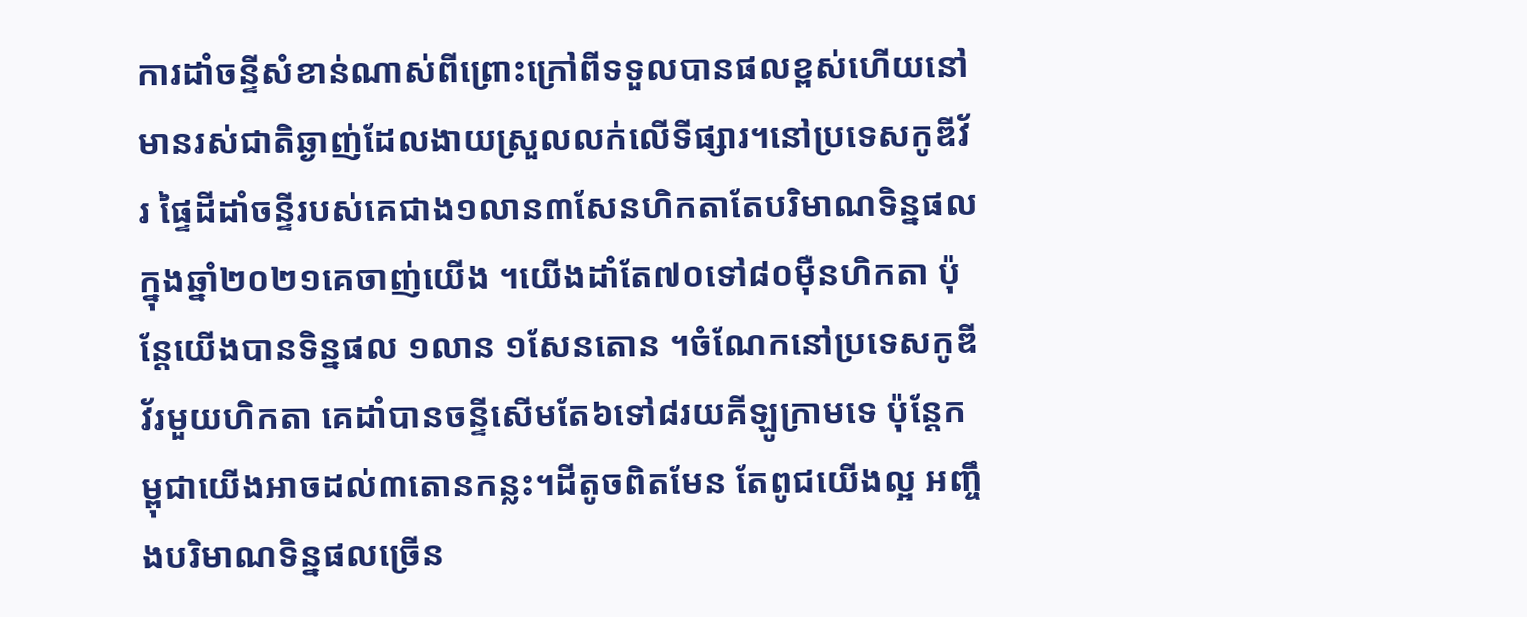ការដាំចន្ទីសំខាន់ណាស់ពីព្រោះក្រៅពីទទួលបានផលខ្ពស់ហើយនៅមានរស់ជាតិឆ្ងាញ់ដែលងាយស្រួលលក់លើទីផ្សារ។នៅប្រទេសកូឌីវ័រ ផ្ទៃដីដាំចន្ទីរបស់គេជាង១លាន៣សែនហិកតាតែបរិមាណទិន្នផលក្នុងឆ្នាំ២០២១គេចាញ់យើង ។យើងដាំតែ៧០ទៅ៨០ម៉ឺនហិកតា ប៉ុន្តែយើងបានទិន្នផល ១លាន ១សែនតោន ។ចំណែកនៅប្រទេសកូឌីវ័រមួយហិកតា គេដាំបានចន្ទីសើមតែ៦ទៅ៨រយគីឡូក្រាមទេ ប៉ុន្តែកម្ពុជាយើងអាចដល់៣តោនកន្លះ។ដីតូចពិតមែន តែពូជយើងល្អ អញ្ចឹងបរិមាណទិន្នផលច្រើន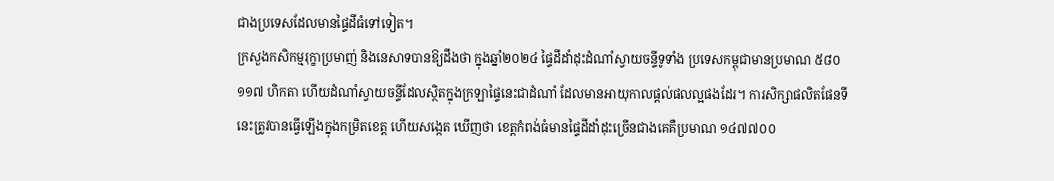ជាងប្រទេសដែលមានផ្ទៃដីធំទៅទៀត។
ក្រសួងកសិកម្មរុក្ខាប្រមាញ់ និងនេសាទបានឱ្យដឹងថា ក្នុងឆ្នាំ២០២៤ ផ្ទៃដីដាំដុះដំណាំស្វាយចន្ទីទូទាំង ប្រទេសកម្ពុជាមានប្រមាណ ៥៨០ ១១៧ ហិកតា ហើយដំណាំស្វាយចន្ទីដែលស្ថិតក្នុងក្រឡាផ្ទៃនេះជាដំណាំ ដែលមានអាយុកាលផ្តល់ផលល្អផងដែរ។ ការសិក្សាផលិតផែនទីនេះត្រូវបានធ្វើឡើងក្នុងកម្រិតខេត្ត ហើយសង្កេត ឃើញថា ខេត្តកំពង់ធំមានផ្ទៃដីដាំដុះច្រើនជាងគេគឺប្រមាណ ១៤៧៧០០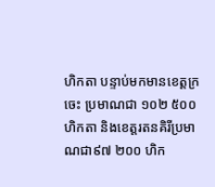ហិកតា បន្ទាប់មកមានខេត្តក្រចេះ ប្រមាណជា ១០២ ៥០០ ហិកតា និងខេត្តរតនគិរីប្រមាណជា៩៧ ២០០ ហិក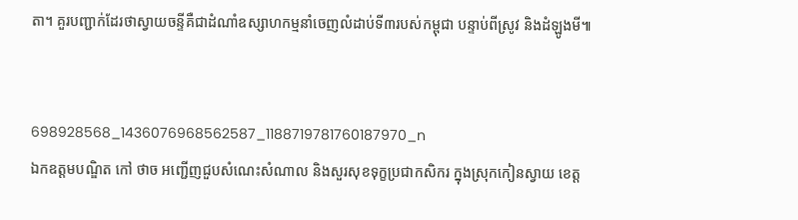តា។ គួរបញ្ជាក់ដែរថាស្វាយចន្ទីគឺជាដំណាំឧស្សាហកម្មនាំចេញលំដាប់ទី៣របស់កម្ពុជា បន្ទាប់ពីស្រូវ និងដំឡូងមី៕


698928568_1436076968562587_1188719781760187970_n
ឯកឧត្តមបណ្ឌិត កៅ ថាច អញ្ជើញជួបសំណេះសំណាល និងសួរសុខទុក្ខប្រជាកសិករ ក្នុងស្រុកកៀនស្វាយ ខេត្ត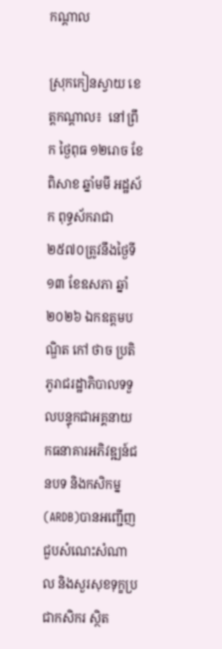កណ្តាល

ស្រុកកៀនស្វាយ ខេត្តកណ្តាល៖  នៅព្រឹក ថ្ងៃពុធ ១២រោច ខែពិសាខ ឆ្នាំមមី អដ្ឋស័ក ពុទ្ធស័ករាជា ២៥៧០ត្រូវនឹងថ្ងៃទី១៣ ខែឧសភា ឆ្នាំ២០២៦ ឯកឧត្តមបណ្ឌិត កៅ ថាច ប្រតិភូរាជរដ្ឋាភិបាលទទួលបន្ទុកជាអគ្គនាយកធនាគារអភិវឌ្ឍន៍ជនបទ និងកសិកម្ន (ARDB)បានអញ្ជើញជួបសំណេះសំណាល និងសួរសុខទុក្ខប្រជាកសិករ ស្ថិត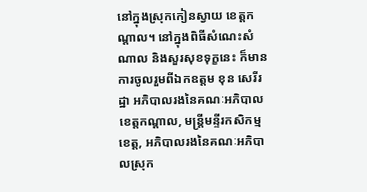នៅក្នុងស្រុកកៀនស្វាយ ខេត្តកណ្តាល។ នៅក្នុងពិធីសំណេះសំណាល និងសួរសុខទុក្ខនេះ ក៏មានការចូលរួមពីឯកឧត្តម ខុន សេរីរដ្ឋា អភិបាលរងនៃគណៈអភិបាលខេត្តកណ្តាល, មន្ត្រីមន្ទីរកសិកម្មខេត្ត, អភិបាលរងនៃគណៈអភិបាលស្រុក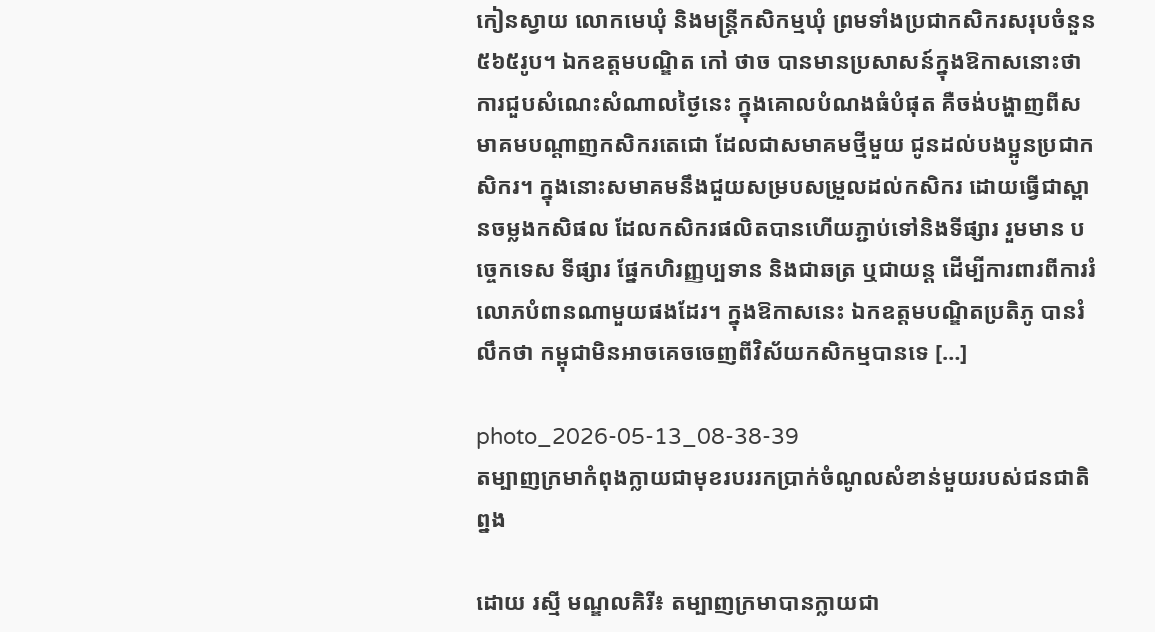កៀនស្វាយ លោកមេឃុំ និងមន្រ្តីកសិកម្មឃុំ ព្រមទាំងប្រជាកសិករសរុបចំនួន៥៦៥រូប។ ឯកឧត្តមបណ្ឌិត កៅ ថាច បានមានប្រសាសន៍ក្នុងឱកាសនោះថា ការជួបសំណេះសំណាលថ្ងៃនេះ ក្នុងគោលបំណងធំបំផុត គឺចង់បង្ហាញពីសមាគមបណ្តាញកសិករតេជោ ដែលជាសមាគមថ្មីមួយ ជូនដល់បងប្អូនប្រជាកសិករ។ ក្នុងនោះសមាគមនឹងជួយសម្របសម្រួលដល់កសិករ ដោយធ្វើជាស្ពានចម្លងកសិផល ដែលកសិករផលិតបានហើយភ្ជាប់ទៅនិងទីផ្សារ រួមមាន បច្ចេកទេស ទីផ្សារ ផ្នែកហិរញ្ញប្បទាន និងជាឆត្រ ឬជាយន្ត ដើម្បីការពារពីការរំលោភបំពានណាមួយផងដែរ។ ក្នុងឱកាសនេះ ឯកឧត្តមបណ្ឌិតប្រតិភូ បានរំលឹកថា កម្ពុជាមិនអាចគេចចេញពីវិស័យកសិកម្មបានទេ […]

photo_2026-05-13_08-38-39
តម្បាញក្រមាកំពុងក្លាយជាមុខរបររកប្រាក់ចំណូលសំខាន់មួយរបស់ជនជាតិព្នង

ដោយ រស្មី មណ្ឌលគិរី៖ តម្បាញក្រមាបានក្លាយជា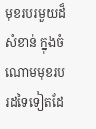មុខរបរមួយដ៏សំខាន់ ក្នុងចំណោមមុខរបរដទៃទៀតដែ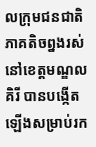លក្រុមជនជាតិភាគតិចព្នងរស់នៅខេត្តមណ្ឌលគិរី បានបង្កើតឡើងសម្រាប់រក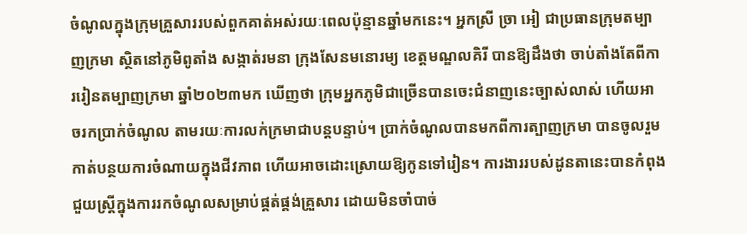ចំណូលក្នុងក្រុមគ្រួសាររបស់ពួកគាត់អស់រយៈពេលប៉ុន្មានឆ្នាំមកនេះ។ អ្នកស្រី ច្រា អៀ ជាប្រធានក្រុមតម្បាញក្រមា ស្ថិតនៅភូមិពូតាំង សង្កាត់រមនា ក្រុងសែនមនោរម្យ ខេត្តមណ្ឌលគិរី បានឱ្យដឹងថា ចាប់តាំងតែពីការរៀនតម្បាញក្រមា ឆ្នាំ២០២៣មក ឃើញថា ក្រុមអ្នកភូមិជាច្រើនបានចេះជំនាញនេះច្បាស់លាស់ ហើយអាចរកប្រាក់ចំណូល តាមរយៈការលក់ក្រមាជាបន្តបន្ទាប់។ ប្រាក់ចំណូលបានមកពីការត្បាញក្រមា បានចូលរួមកាត់បន្ថយការចំណាយក្នុងជីវភាព ហើយអាចដោះស្រោយឱ្យកូនទៅរៀន។ ការងាររបស់ដូនតានេះបានកំពុងជួយស្រ្តីក្នុងការរកចំណូលសម្រាប់ផ្គត់ផ្គង់គ្រួសារ ដោយមិនចាំបាច់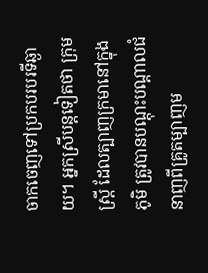ចាកចេញទៅប្រកបរបរទីឆ្ងាយ។ អ្នកស្រីបន្តទៀតថា ក្រុមស្ត្រី ដែលត្បាញក្រមានៅក្នុងភូមិ ត្រូវបានបណ្តុះបណ្តាលជំនាញពីគ្រូតម្បាញម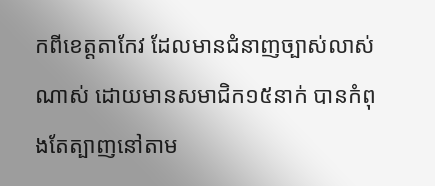កពីខេត្តតាកែវ ដែលមានជំនាញច្បាស់លាស់ណាស់ ដោយមានសមាជិក១៥នាក់ បានកំពុងតែត្បាញនៅតាម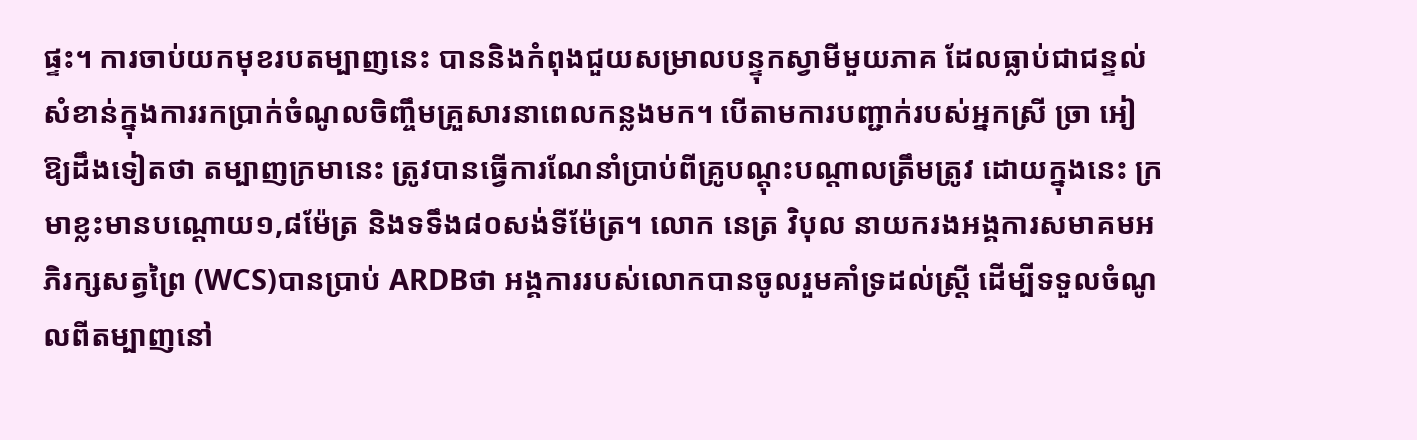ផ្ទះ។ ការចាប់យកមុខរបតម្បាញនេះ បាននិងកំពុងជួយសម្រាលបន្ទុកស្វាមីមួយភាគ ដែលធ្លាប់ជាជន្ទល់សំខាន់ក្នុងការរកប្រាក់ចំណូលចិញ្ចឹមគ្រួសារនាពេលកន្លងមក។ បើតាមការបញ្ជាក់របស់អ្នកស្រី ច្រា អៀ ឱ្យដឹងទៀតថា តម្បាញក្រមានេះ ត្រូវបានធ្វើការណែនាំប្រាប់ពីគ្រូបណ្តុះបណ្តាលត្រឹមត្រូវ ដោយក្នុងនេះ ក្រមាខ្លះមានបណ្តោយ១,៨ម៉ែត្រ និងទទឹង៨០សង់ទីម៉ែត្រ។ លោក នេត្រ វិបុល នាយករងអង្គការសមាគមអភិរក្សសត្វព្រៃ (WCS)បានប្រាប់ ARDBថា អង្គការរបស់លោកបានចូលរួមគាំទ្រដល់ស្ត្រី ដើម្បីទទួលចំណូលពីតម្បាញនៅ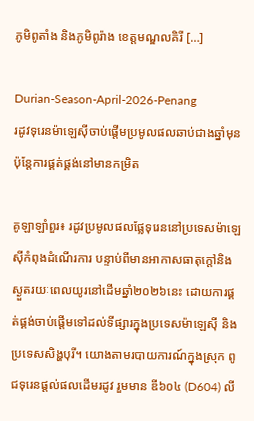ភូមិពូតាំង និងភូមិពូរ៉ាង ខេត្តមណ្ឌលគិរី […]

Durian-Season-April-2026-Penang
រដូវទុរេនម៉ាឡេស៊ីចាប់ផ្តើមប្រមូលផលឆាប់ជាងឆ្នាំមុន ប៉ុន្តែការផ្គត់ផ្គង់នៅមានកម្រិត

គូឡាឡាំពួរ៖ រដូវប្រមូលផលផ្លែទុរេននៅប្រទេសម៉ាឡេស៊ីកំពុងដំណើរការ បន្ទាប់ពីមានអាកាសធាតុក្តៅនិងស្ងួតរយៈពេលយូរនៅដើមឆ្នាំ២០២៦នេះ ដោយការផ្គត់ផ្គង់ចាប់ផ្តើមទៅដល់ទីផ្សារក្នុងប្រទេសម៉ាឡេស៊ី និងប្រទេសសិង្ហបុរី។ យោងតាមរបាយការណ៍ក្នុងស្រុក ពូជទុរេនផ្តល់ផលដើមរដូវ រួមមាន ឌី៦០៤ (D604) លី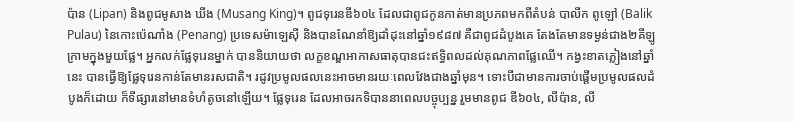ប៉ាន (Lipan) និងពូជមូសាង ឃីង (Musang King)។ ពូជទុរេនឌី៦០៤ ដែលជាពូជកូនកាត់មានប្រភពមកពីតំបន់ បាលីក ពូឡៅ (Balik Pulau) នៃកោះប៉េណាំង (Penang) ប្រទេសម៉ាឡេស៊ី និងបានណែនាំឱ្យដាំដុះនៅឆ្នាំ១៩៨៧ គឺជាពូជដំបូងគេ តែងតែមានទម្ងន់ជាង២គីឡូក្រាមក្នុងមួយផ្លែ។ អ្នកលក់ផ្លែទុរេនម្នាក់ បាននិយាយថា លក្ខខណ្ឌអាកាសធាតុបានជះឥទ្ធិពលដល់គុណភាពផ្លែឈើ។ កង្វះខាតភ្លៀងនៅឆ្នាំនេះ បានធ្វើឱ្យផ្លែទុរេនកាន់តែមានរសជាតិ។ រដូវប្រមូលផលនេះអាចមានរយៈពេលវែងជាងឆ្នាំមុន។ ទោះបីជាមានការចាប់ផ្តើមប្រមូលផលដំបូងក៏ដោយ ក៏ទីផ្សារនៅមានទំហំតូចនៅឡើយ។ ផ្លែទុរេន ដែលអាចរកទិបាននាពេលបច្ចុប្បន្ន រួមមានពូជ ឌី៦០៤, លីប៉ាន, លី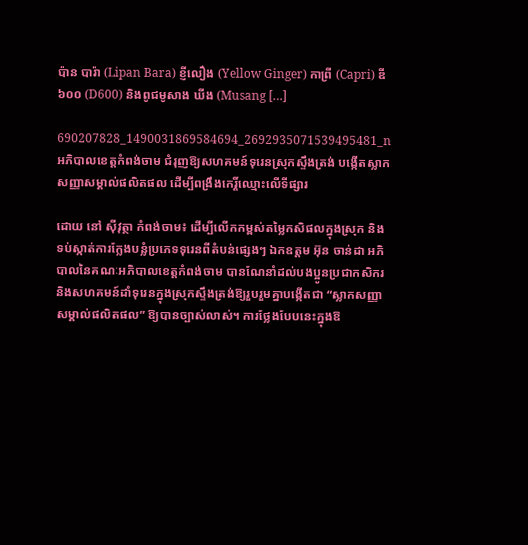ប៉ាន បារ៉ា (Lipan Bara) ខ្ញីលឿង (Yellow Ginger) កាព្រី (Capri) ឌី៦០០ (D600) និងពូជមូសាង ឃីង (Musang […]

690207828_1490031869584694_2692935071539495481_n
អភិបាលខេត្តកំពង់ចាម ជំរុញឱ្យសហគមន៍ទុរេនស្រុកស្ទឹងត្រង់ បង្កើតស្លាកសញ្ញាសម្គាល់ផលិតផល ដើម្បីពង្រឹងកេរ្តិ៍ឈ្មោះលើទីផ្សារ

ដោយ នៅ ស៊ីវុត្ថា កំពង់ចាម៖ ដើម្បីលើកកម្ពស់តម្លៃកសិផលក្នុងស្រុក និងទប់ស្កាត់ការក្លែងបន្លំប្រភេទទុរេនពីតំបន់ផ្សេងៗ ឯកឧត្តម អ៊ុន ចាន់ដា អភិបាលនៃគណៈអភិបាលខេត្តកំពង់ចាម បានណែនាំដល់បងប្អូនប្រជាកសិករ និងសហគមន៍ដាំទុរេនក្នុងស្រុកស្ទឹងត្រង់ឱ្យរួបរួមគ្នាបង្កើតជា “ស្លាកសញ្ញាសម្គាល់ផលិតផល” ឱ្យបានច្បាស់លាស់។ ការថ្លែងបែបនេះក្នុងឱ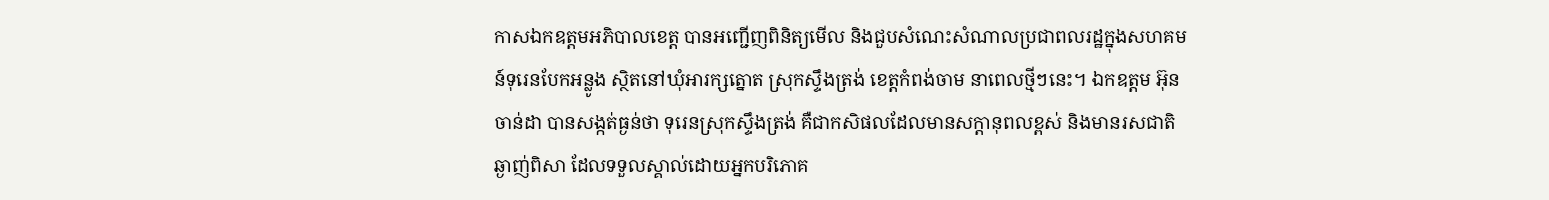កាសឯកឧត្តមអភិបាលខេត្ត បានអញ្ជើញពិនិត្យមើល និងជួបសំណេះសំណាលប្រជាពលរដ្ឋក្នុងសហគមន៍ទុរេនបែកអន្លូង ស្ថិតនៅឃុំអារក្សត្នោត ស្រុកស្ទឹងត្រង់ ខេត្តកំពង់ចាម នាពេលថ្មីៗនេះ។ ឯកឧត្តម អ៊ុន ចាន់ដា បានសង្កត់ធ្ងន់ថា ទុរេនស្រុកស្ទឹងត្រង់ គឺជាកសិផលដែលមានសក្តានុពលខ្ពស់ និងមានរសជាតិឆ្ងាញ់ពិសា ដែលទទួលស្គាល់ដោយអ្នកបរិភោគ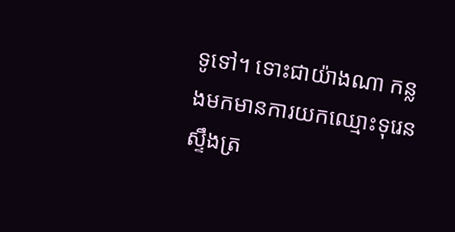ទូទៅ។ ទោះជាយ៉ាងណា កន្លងមកមានការយកឈ្មោះទុរេនស្ទឹងត្រ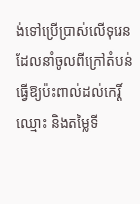ង់ទៅប្រើប្រាស់លើទុរេន ដែលនាំចូលពីក្រៅតំបន់ ធ្វើឱ្យប៉ះពាល់ដល់កេរ្តិ៍ឈ្មោះ និងតម្លៃទី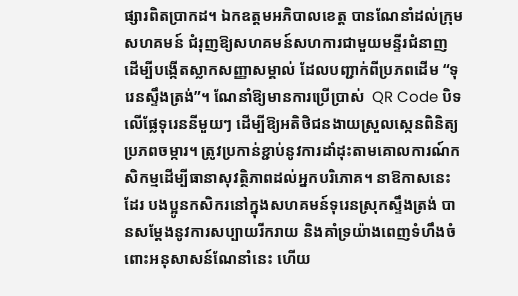ផ្សារពិតប្រាកដ។ ឯកឧត្តមអភិបាលខេត្ត បានណែនាំដល់ក្រុមសហគមន៍ ជំរុញឱ្យសហគមន៍សហការជាមួយមន្ទីរជំនាញ ដើម្បីបង្កើតស្លាកសញ្ញាសម្គាល់ ដែលបញ្ជាក់ពីប្រភពដើម “ទុរេនស្ទឹងត្រង់”។ ណែនាំឱ្យមានការប្រើប្រាស់  QR Code បិទលើផ្លែទុរេននីមួយៗ ដើម្បីឱ្យអតិថិជនងាយស្រួលស្កេនពិនិត្យប្រភពចម្ការ។ ត្រូវប្រកាន់ខ្ជាប់នូវការដាំដុះតាមគោលការណ៍កសិកម្មដើម្បីធានាសុវត្ថិភាពដល់អ្នកបរិភោគ។ នាឱកាសនេះដែរ បងប្អូនកសិករនៅក្នុងសហគមន៍ទុរេនស្រុកស្ទឹងត្រង់ បានសម្តែងនូវការសប្បាយរីករាយ និងគាំទ្រយ៉ាងពេញទំហឹងចំពោះអនុសាសន៍ណែនាំនេះ ហើយ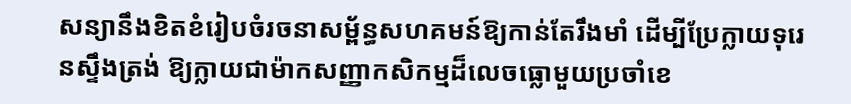សន្យានឹងខិតខំរៀបចំរចនាសម្ព័ន្ធសហគមន៍ឱ្យកាន់តែរឹងមាំ ដើម្បីប្រែក្លាយទុរេនស្ទឹងត្រង់ ឱ្យក្លាយជាម៉ាកសញ្ញាកសិកម្មដ៏លេចធ្លោមួយប្រចាំខេ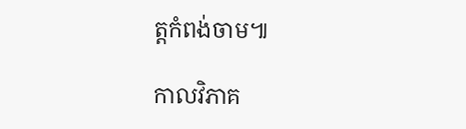ត្តកំពង់ចាម៕

កាលវិភាគ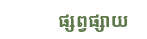ផ្សព្វផ្សាយ